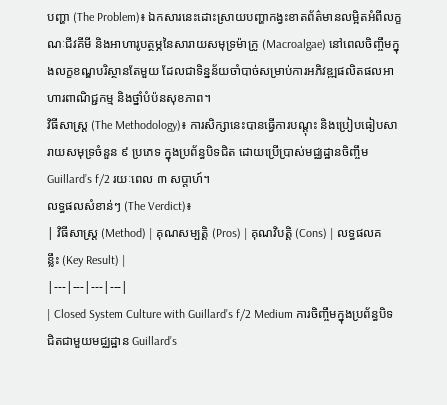បញ្ហា (The Problem)៖ ឯកសារនេះដោះស្រាយបញ្ហាកង្វះខាតព័ត៌មានលម្អិតអំពីលក្ខណៈជីវគីមី និងអាហារូបត្ថម្ភនៃសារាយសមុទ្រម៉ាក្រូ (Macroalgae) នៅពេលចិញ្ចឹមក្នុងលក្ខខណ្ឌបរិស្ថានតែមួយ ដែលជាទិន្នន័យចាំបាច់សម្រាប់ការអភិវឌ្ឍផលិតផលអាហារពាណិជ្ជកម្ម និងថ្នាំបំប៉នសុខភាព។
វិធីសាស្ត្រ (The Methodology)៖ ការសិក្សានេះបានធ្វើការបណ្តុះ និងប្រៀបធៀបសារាយសមុទ្រចំនួន ៩ ប្រភេទ ក្នុងប្រព័ន្ធបិទជិត ដោយប្រើប្រាស់មជ្ឈដ្ឋានចិញ្ចឹម Guillard’s f/2 រយៈពេល ៣ សប្តាហ៍។
លទ្ធផលសំខាន់ៗ (The Verdict)៖
| វិធីសាស្ត្រ (Method) | គុណសម្បត្តិ (Pros) | គុណវិបត្តិ (Cons) | លទ្ធផលគន្លឹះ (Key Result) |
|---|---|---|---|
| Closed System Culture with Guillard’s f/2 Medium ការចិញ្ចឹមក្នុងប្រព័ន្ធបិទជិតជាមួយមជ្ឈដ្ឋាន Guillard’s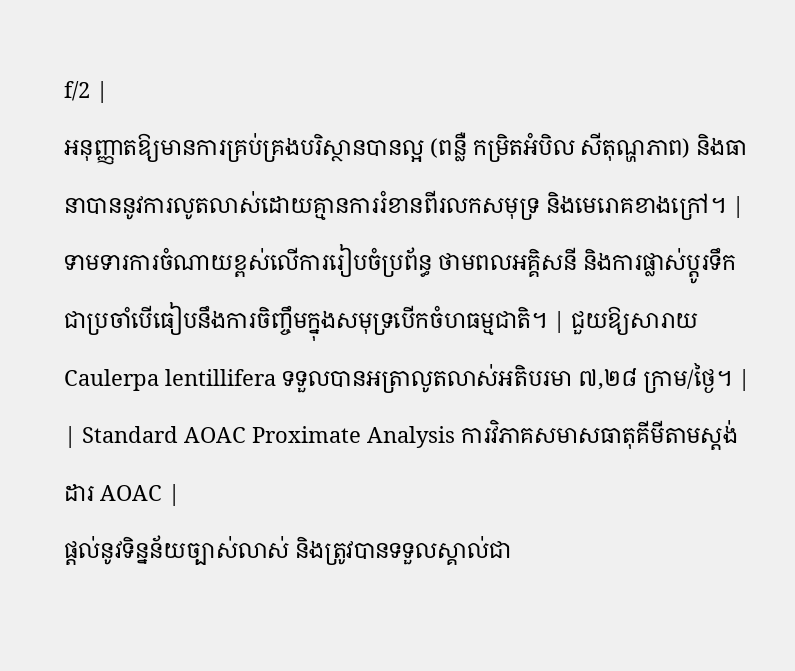f/2 |
អនុញ្ញាតឱ្យមានការគ្រប់គ្រងបរិស្ថានបានល្អ (ពន្លឺ កម្រិតអំបិល សីតុណ្ហភាព) និងធានាបាននូវការលូតលាស់ដោយគ្មានការរំខានពីរលកសមុទ្រ និងមេរោគខាងក្រៅ។ | ទាមទារការចំណាយខ្ពស់លើការរៀបចំប្រព័ន្ធ ថាមពលអគ្គិសនី និងការផ្លាស់ប្តូរទឹកជាប្រចាំបើធៀបនឹងការចិញ្ចឹមក្នុងសមុទ្របើកចំហធម្មជាតិ។ | ជួយឱ្យសារាយ Caulerpa lentillifera ទទួលបានអត្រាលូតលាស់អតិបរមា ៧,២៨ ក្រាម/ថ្ងៃ។ |
| Standard AOAC Proximate Analysis ការវិភាគសមាសធាតុគីមីតាមស្តង់ដារ AOAC |
ផ្តល់នូវទិន្នន័យច្បាស់លាស់ និងត្រូវបានទទួលស្គាល់ជា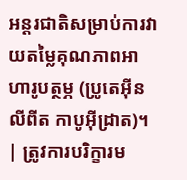អន្តរជាតិសម្រាប់ការវាយតម្លៃគុណភាពអាហារូបត្ថម្ភ (ប្រូតេអ៊ីន លីពីត កាបូអ៊ីដ្រាត)។ | ត្រូវការបរិក្ខារម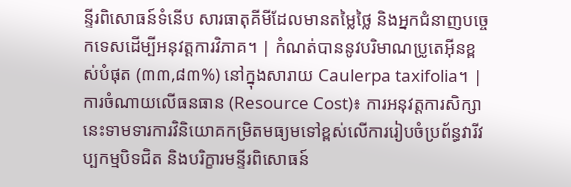ន្ទីរពិសោធន៍ទំនើប សារធាតុគីមីដែលមានតម្លៃថ្លៃ និងអ្នកជំនាញបច្ចេកទេសដើម្បីអនុវត្តការវិភាគ។ | កំណត់បាននូវបរិមាណប្រូតេអ៊ីនខ្ពស់បំផុត (៣៣,៨៣%) នៅក្នុងសារាយ Caulerpa taxifolia។ |
ការចំណាយលើធនធាន (Resource Cost)៖ ការអនុវត្តការសិក្សានេះទាមទារការវិនិយោគកម្រិតមធ្យមទៅខ្ពស់លើការរៀបចំប្រព័ន្ធវារីវប្បកម្មបិទជិត និងបរិក្ខារមន្ទីរពិសោធន៍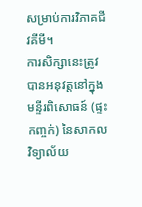សម្រាប់ការវិភាគជីវគីមី។
ការសិក្សានេះត្រូវបានអនុវត្តនៅក្នុងមន្ទីរពិសោធន៍ (ផ្ទះកញ្ចក់) នៃសាកលវិទ្យាល័យ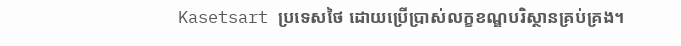Kasetsart ប្រទេសថៃ ដោយប្រើប្រាស់លក្ខខណ្ឌបរិស្ថានគ្រប់គ្រង។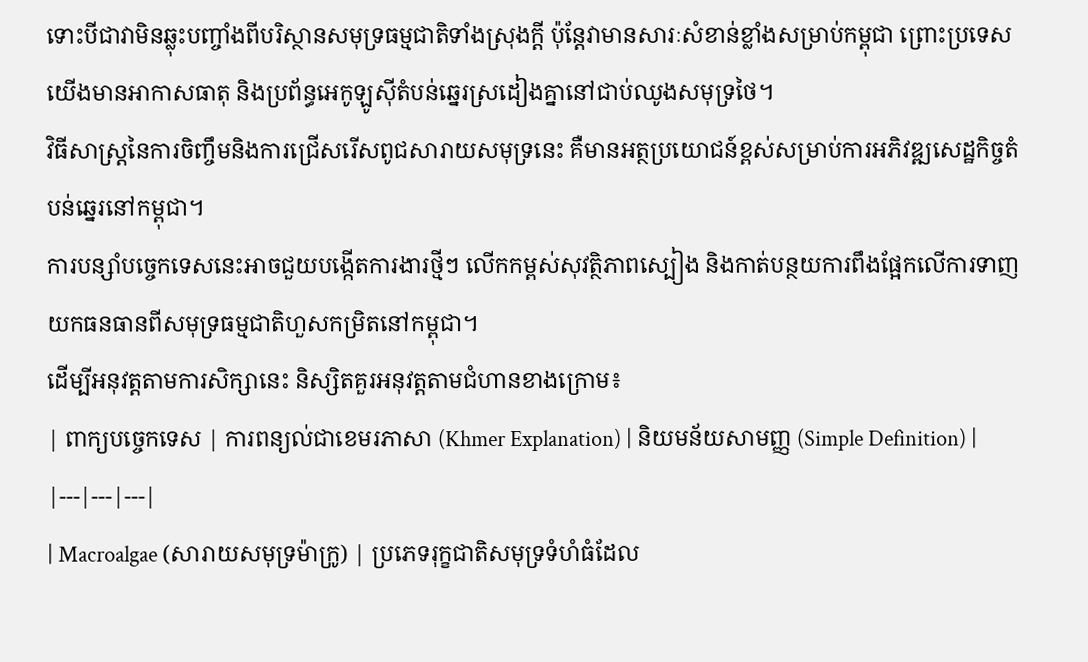ទោះបីជាវាមិនឆ្លុះបញ្ចាំងពីបរិស្ថានសមុទ្រធម្មជាតិទាំងស្រុងក្តី ប៉ុន្តែវាមានសារៈសំខាន់ខ្លាំងសម្រាប់កម្ពុជា ព្រោះប្រទេសយើងមានអាកាសធាតុ និងប្រព័ន្ធអេកូឡូស៊ីតំបន់ឆ្នេរស្រដៀងគ្នានៅជាប់ឈូងសមុទ្រថៃ។
វិធីសាស្ត្រនៃការចិញ្ចឹមនិងការជ្រើសរើសពូជសារាយសមុទ្រនេះ គឺមានអត្ថប្រយោជន៍ខ្ពស់សម្រាប់ការអភិវឌ្ឍសេដ្ឋកិច្ចតំបន់ឆ្នេរនៅកម្ពុជា។
ការបន្សាំបច្ចេកទេសនេះអាចជួយបង្កើតការងារថ្មីៗ លើកកម្ពស់សុវត្ថិភាពស្បៀង និងកាត់បន្ថយការពឹងផ្អែកលើការទាញយកធនធានពីសមុទ្រធម្មជាតិហួសកម្រិតនៅកម្ពុជា។
ដើម្បីអនុវត្តតាមការសិក្សានេះ និស្សិតគួរអនុវត្តតាមជំហានខាងក្រោម៖
| ពាក្យបច្ចេកទេស | ការពន្យល់ជាខេមរភាសា (Khmer Explanation) | និយមន័យសាមញ្ញ (Simple Definition) |
|---|---|---|
| Macroalgae (សារាយសមុទ្រម៉ាក្រូ) | ប្រភេទរុក្ខជាតិសមុទ្រទំហំធំដែល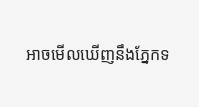អាចមើលឃើញនឹងភ្នែកទ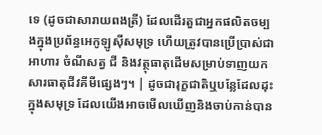ទេ (ដូចជាសារាយពងត្រី) ដែលដើរតួជាអ្នកផលិតចម្បងក្នុងប្រព័ន្ធអេកូឡូស៊ីសមុទ្រ ហើយត្រូវបានប្រើប្រាស់ជាអាហារ ចំណីសត្វ ជី និងវត្ថុធាតុដើមសម្រាប់ទាញយកសារធាតុជីវគីមីផ្សេងៗ។ | ដូចជារុក្ខជាតិឬបន្លែដែលដុះក្នុងសមុទ្រ ដែលយើងអាចមើលឃើញនិងចាប់កាន់បាន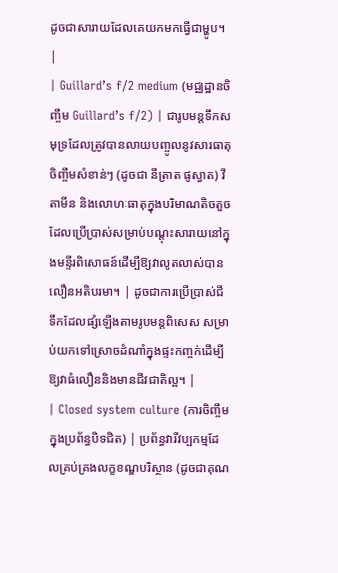ដូចជាសារាយដែលគេយកមកធ្វើជាម្ហូប។ |
| Guillard’s f/2 medium (មជ្ឈដ្ឋានចិញ្ចឹម Guillard’s f/2) | ជារូបមន្តទឹកសមុទ្រដែលត្រូវបានលាយបញ្ចូលនូវសារធាតុចិញ្ចឹមសំខាន់ៗ (ដូចជា នីត្រាត ផូស្វាត) វីតាមីន និងលោហៈធាតុក្នុងបរិមាណតិចតួច ដែលប្រើប្រាស់សម្រាប់បណ្តុះសារាយនៅក្នុងមន្ទីរពិសោធន៍ដើម្បីឱ្យវាលូតលាស់បានលឿនអតិបរមា។ | ដូចជាការប្រើប្រាស់ជីទឹកដែលផ្សំឡើងតាមរូបមន្តពិសេស សម្រាប់យកទៅស្រោចដំណាំក្នុងផ្ទះកញ្ចក់ដើម្បីឱ្យវាធំលឿននិងមានជីវជាតិល្អ។ |
| Closed system culture (ការចិញ្ចឹមក្នុងប្រព័ន្ធបិទជិត) | ប្រព័ន្ធវារីវប្បកម្មដែលគ្រប់គ្រងលក្ខខណ្ឌបរិស្ថាន (ដូចជាគុណ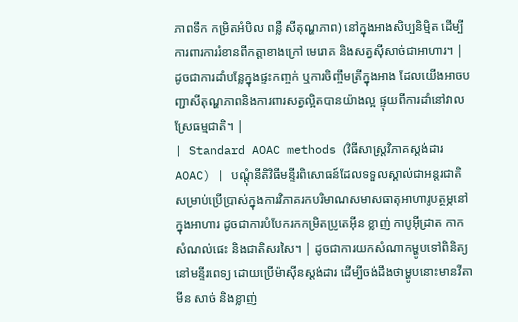ភាពទឹក កម្រិតអំបិល ពន្លឺ សីតុណ្ហភាព) នៅក្នុងអាងសិប្បនិម្មិត ដើម្បីការពារការរំខានពីកត្តាខាងក្រៅ មេរោគ និងសត្វស៊ីសាច់ជាអាហារ។ | ដូចជាការដាំបន្លែក្នុងផ្ទះកញ្ចក់ ឬការចិញ្ចឹមត្រីក្នុងអាង ដែលយើងអាចបញ្ជាសីតុណ្ហភាពនិងការពារសត្វល្អិតបានយ៉ាងល្អ ផ្ទុយពីការដាំនៅវាលស្រែធម្មជាតិ។ |
| Standard AOAC methods (វិធីសាស្ត្រវិភាគស្តង់ដារ AOAC) | បណ្តុំនីតិវិធីមន្ទីរពិសោធន៍ដែលទទួលស្គាល់ជាអន្តរជាតិ សម្រាប់ប្រើប្រាស់ក្នុងការវិភាគរកបរិមាណសមាសធាតុអាហារូបត្ថម្ភនៅក្នុងអាហារ ដូចជាការបំបែករកកម្រិតប្រូតេអ៊ីន ខ្លាញ់ កាបូអ៊ីដ្រាត កាកសំណល់ផេះ និងជាតិសរសៃ។ | ដូចជាការយកសំណាកម្ហូបទៅពិនិត្យនៅមន្ទីរពេទ្យ ដោយប្រើម៉ាស៊ីនស្តង់ដារ ដើម្បីចង់ដឹងថាម្ហូបនោះមានវីតាមីន សាច់ និងខ្លាញ់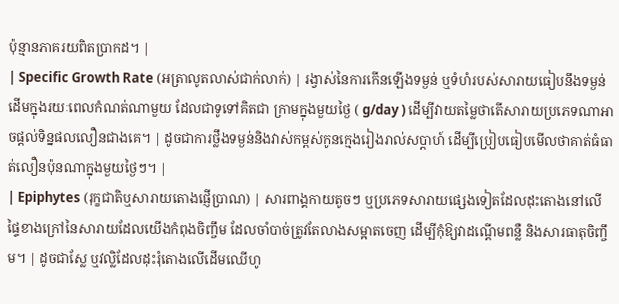ប៉ុន្មានភាគរយពិតប្រាកដ។ |
| Specific Growth Rate (អត្រាលូតលាស់ជាក់លាក់) | រង្វាស់នៃការកើនឡើងទម្ងន់ ឬទំហំរបស់សារាយធៀបនឹងទម្ងន់ដើមក្នុងរយៈពេលកំណត់ណាមួយ ដែលជាទូទៅគិតជា ក្រាមក្នុងមួយថ្ងៃ ( g/day ) ដើម្បីវាយតម្លៃថាតើសារាយប្រភេទណាអាចផ្តល់ទិន្នផលលឿនជាងគេ។ | ដូចជាការថ្លឹងទម្ងន់និងវាស់កម្ពស់កូនក្មេងរៀងរាល់សប្តាហ៍ ដើម្បីប្រៀបធៀបមើលថាគាត់ធំធាត់លឿនប៉ុនណាក្នុងមួយថ្ងៃៗ។ |
| Epiphytes (រុក្ខជាតិឬសារាយតោងផ្ញើប្រាណ) | សារពាង្គកាយតូចៗ ឬប្រភេទសារាយផ្សេងទៀតដែលដុះតោងនៅលើផ្ទៃខាងក្រៅនៃសារាយដែលយើងកំពុងចិញ្ចឹម ដែលចាំបាច់ត្រូវតែលាងសម្អាតចេញ ដើម្បីកុំឱ្យវាដណ្តើមពន្លឺ និងសារធាតុចិញ្ចឹម។ | ដូចជាស្លែ ឬវល្លិដែលដុះរុំតោងលើដើមឈើហូ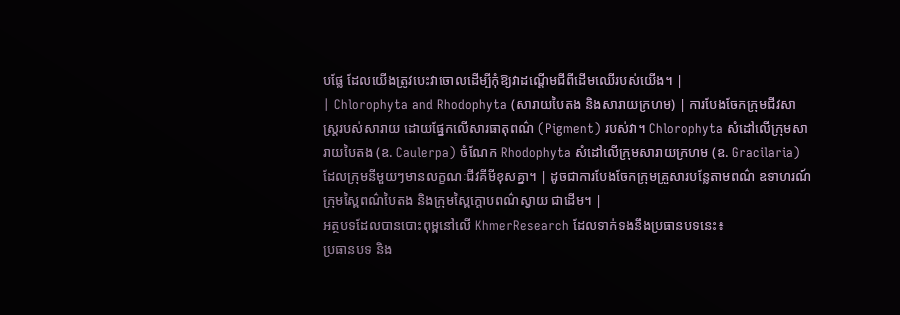បផ្លែ ដែលយើងត្រូវបេះវាចោលដើម្បីកុំឱ្យវាដណ្ដើមជីពីដើមឈើរបស់យើង។ |
| Chlorophyta and Rhodophyta (សារាយបៃតង និងសារាយក្រហម) | ការបែងចែកក្រុមជីវសាស្ត្ររបស់សារាយ ដោយផ្នែកលើសារធាតុពណ៌ (Pigment) របស់វា។ Chlorophyta សំដៅលើក្រុមសារាយបៃតង (ឧ. Caulerpa) ចំណែក Rhodophyta សំដៅលើក្រុមសារាយក្រហម (ឧ. Gracilaria) ដែលក្រុមនីមួយៗមានលក្ខណៈជីវគីមីខុសគ្នា។ | ដូចជាការបែងចែកក្រុមគ្រួសារបន្លែតាមពណ៌ ឧទាហរណ៍ ក្រុមស្ពៃពណ៌បៃតង និងក្រុមស្ពៃក្តោបពណ៌ស្វាយ ជាដើម។ |
អត្ថបទដែលបានបោះពុម្ពនៅលើ KhmerResearch ដែលទាក់ទងនឹងប្រធានបទនេះ៖
ប្រធានបទ និង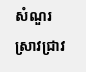សំណួរស្រាវជ្រាវ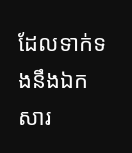ដែលទាក់ទងនឹងឯកសារ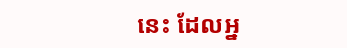នេះ ដែលអ្ន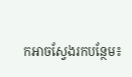កអាចស្វែងរកបន្ថែម៖